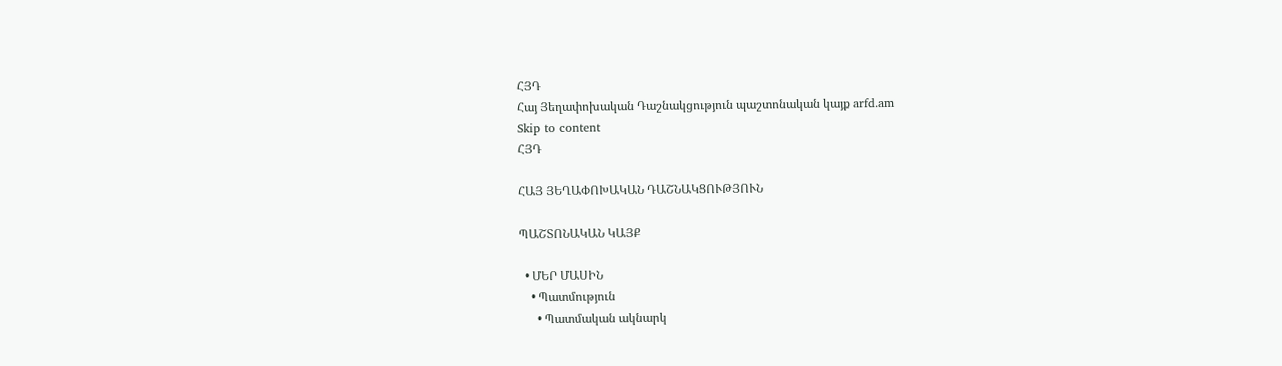ՀՅԴ
Հայ Յեղափոխական Դաշնակցություն պաշտոնական կայք arfd.am
Skip to content
ՀՅԴ

ՀԱՅ ՅԵՂԱՓՈԽԱԿԱՆ ԴԱՇՆԱԿՑՈՒԹՅՈՒՆ

ՊԱՇՏՈՆԱԿԱՆ ԿԱՅՔ

  • ՄԵՐ ՄԱՍԻՆ
    • Պատմություն
      • Պատմական ակնարկ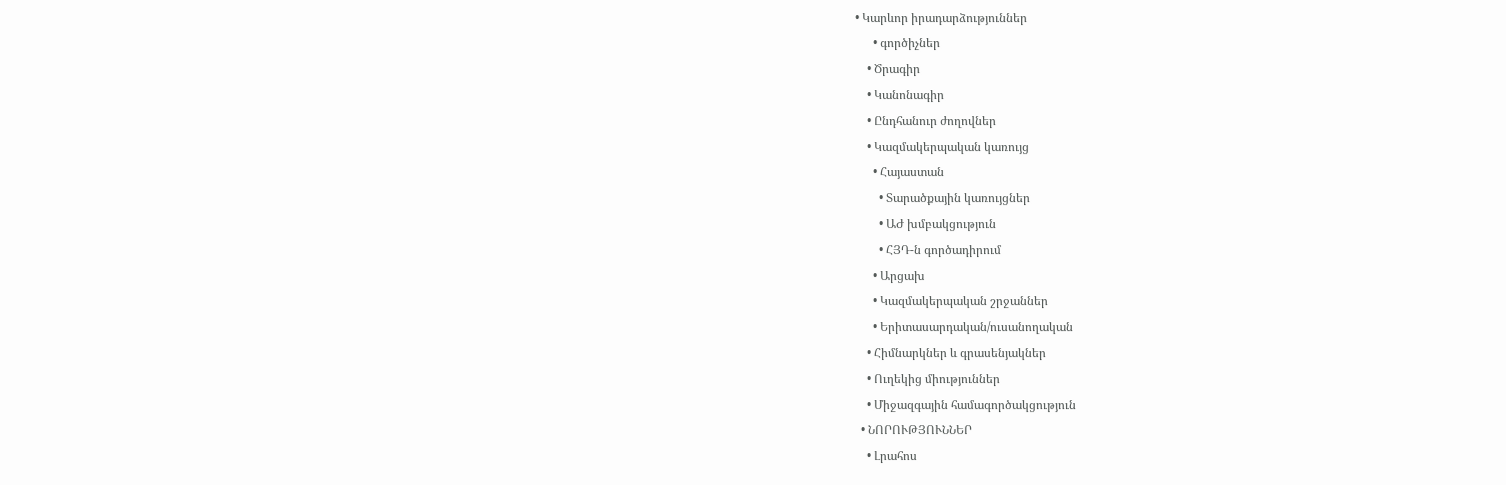• Կարևոր իրադարձություններ
      • գործիչներ
    • Ծրագիր
    • Կանոնագիր
    • Ընդհանուր ժողովներ
    • Կազմակերպական կառույց
      • Հայաստան
        • Տարածքային կառույցներ
        • ԱԺ խմբակցություն
        • ՀՅԴ-ն գործադիրում
      • Արցախ
      • Կազմակերպական շրջաններ
      • Երիտասարդական/ուսանողական
    • Հիմնարկներ և գրասենյակներ
    • Ուղեկից միություններ
    • Միջազգային համագործակցություն
  • ՆՈՐՈՒԹՅՈՒՆՆԵՐ
    • Լրահոս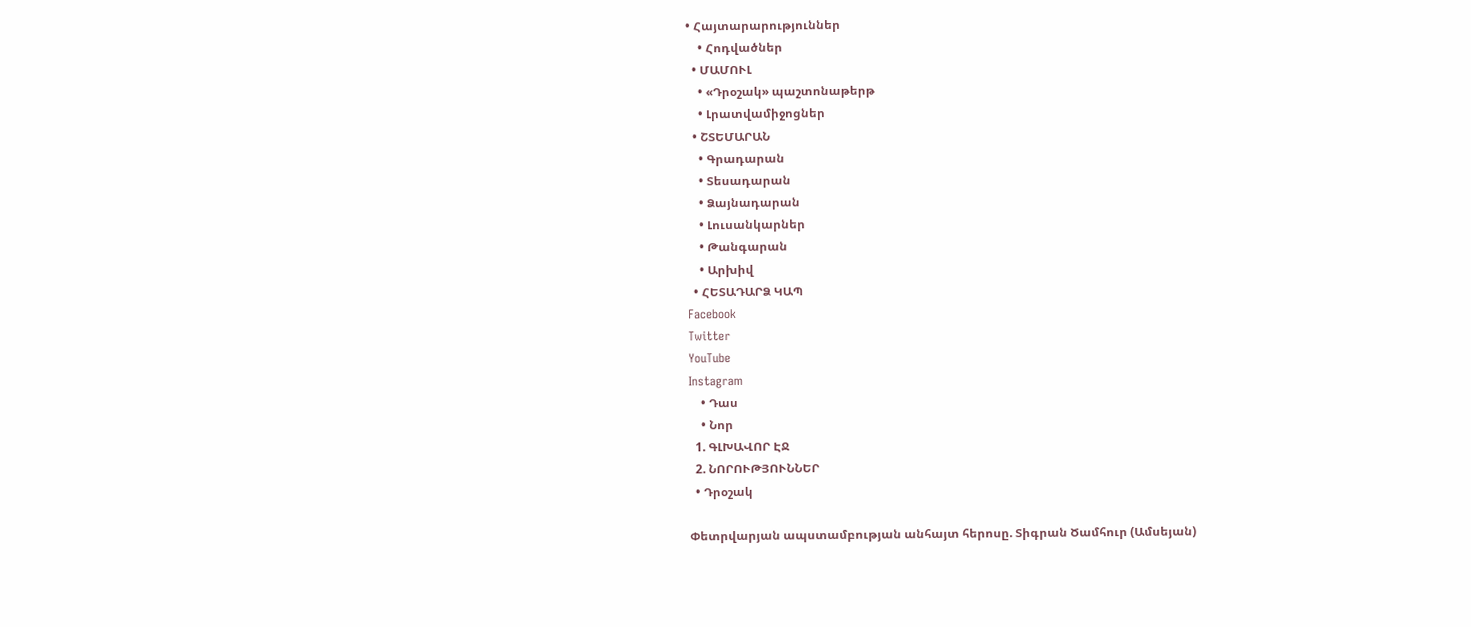• Հայտարարություններ
    • Հոդվածներ
  • ՄԱՄՈՒԼ
    • «Դրօշակ» պաշտոնաթերթ
    • Լրատվամիջոցներ
  • ՇՏԵՄԱՐԱՆ
    • Գրադարան
    • Տեսադարան
    • Ձայնադարան
    • Լուսանկարներ
    • Թանգարան
    • Արխիվ
  • ՀԵՏԱԴԱՐՁ ԿԱՊ
Facebook
Twitter
YouTube
Instagram
    • Դաս
    • Նոր
  1. ԳԼԽԱՎՈՐ ԷՋ
  2. ՆՈՐՈՒԹՅՈՒՆՆԵՐ
  • Դրօշակ

Փետրվարյան ապստամբության անհայտ հերոսը. Տիգրան Ծամհուր (Ամսեյան)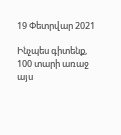19 Փետրվար 2021

Ինչպես գիտենք, 100 տարի առաջ այս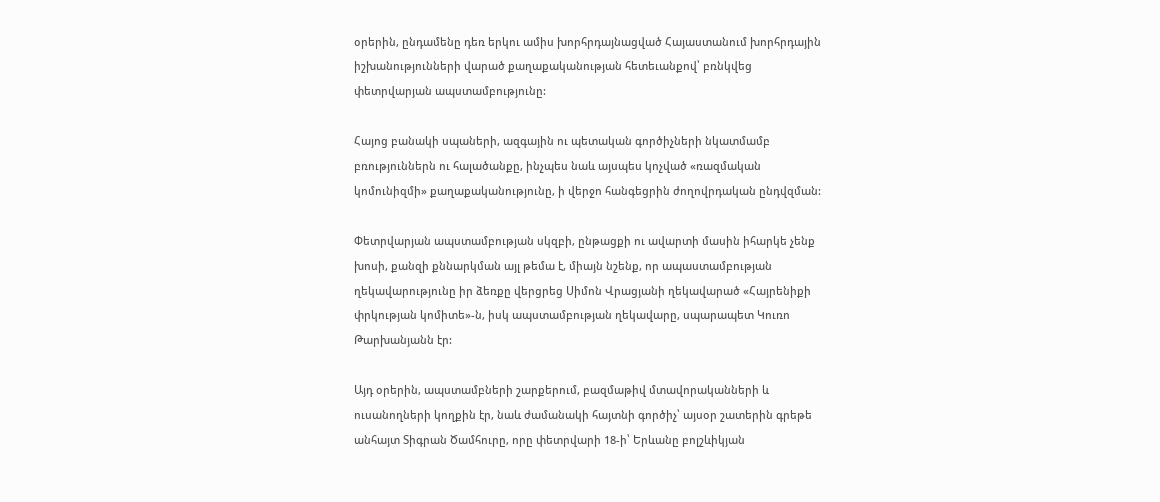օրերին, ընդամենը դեռ երկու ամիս խորհրդայնացված Հայաստանում խորհրդային իշխանությունների վարած քաղաքականության հետեւանքով՝ բռնկվեց փետրվարյան ապստամբությունը:

Հայոց բանակի սպաների, ազգային ու պետական գործիչների նկատմամբ բռություններն ու հալածանքը, ինչպես նաև այսպես կոչված «ռազմական կոմունիզմի» քաղաքականությունը, ի վերջո հանգեցրին ժողովրդական ընդվզման:

Փետրվարյան ապստամբության սկզբի, ընթացքի ու ավարտի մասին իհարկե չենք խոսի, քանզի քննարկման այլ թեմա է, միայն նշենք, որ ապաստամբության ղեկավարությունը իր ձեռքը վերցրեց Սիմոն Վրացյանի ղեկավարած «Հայրենիքի փրկության կոմիտե»-ն, իսկ ապստամբության ղեկավարը, սպարապետ Կուռո Թարխանյանն էր:

Այդ օրերին, ապստամբների շարքերում, բազմաթիվ մտավորականների և ուսանողների կողքին էր, նաև ժամանակի հայտնի գործիչ՝ այսօր շատերին գրեթե անհայտ Տիգրան Ծամհուրը, որը փետրվարի 18-ի՝ Երևանը բոլշևիկյան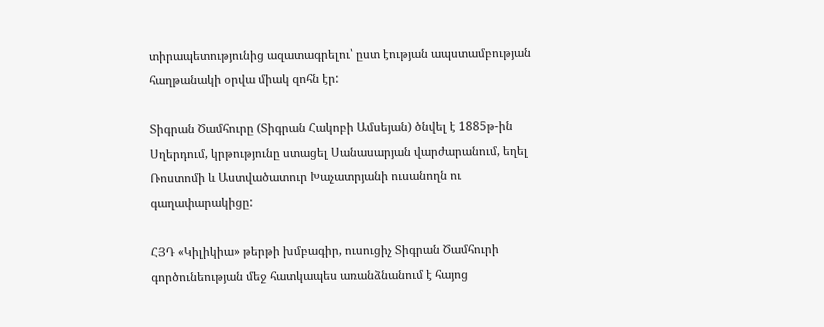տիրապետությունից ազատագրելու՝ ըստ էության ապստամբության հաղթանակի օրվա միակ զոհն էր:

Տիգրան Ծամհուրը (Տիգրան Հակոբի Ամսեյան) ծնվել է 1885թ-ին Սղերդում, կրթությունը ստացել Սանասարյան վարժարանում, եղել Ռոստոմի և Աստվածատուր Խաչատրյանի ուսանողն ու գաղափարակիցը:

ՀՅԴ «Կիլիկիա» թերթի խմբագիր, ուսուցիչ Տիգրան Ծամհուրի գործունեության մեջ հատկապես առանձնանում է հայոց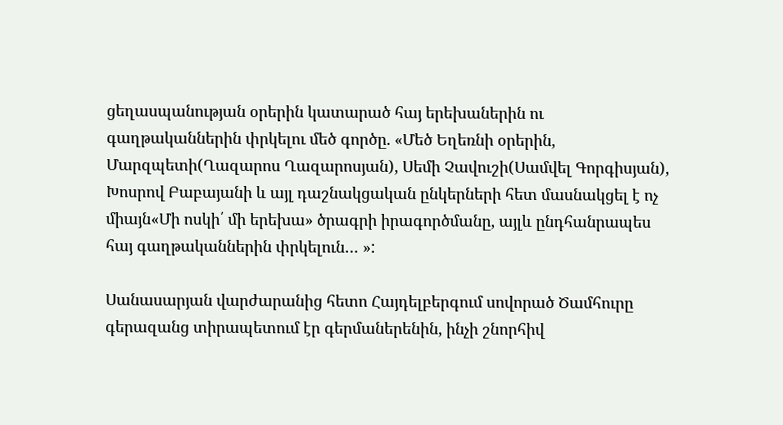ցեղասպանության օրերին կատարած հայ երեխաներին ու գաղթականներին փրկելու մեծ գործը. «Մեծ Եղեռնի օրերին, Մարզպետի(Ղազարոս Ղազարոսյան), Սեմի Չավուշի(Սամվել Գորգիսյան), Խոսրով Բաբայանի և այլ դաշնակցական ընկերների հետ մասնակցել է ոչ միայն«Մի ոսկի՛ մի երեխա» ծրագրի իրագործմանը, այլև ընդհանրապես հայ գաղթականներին փրկելուն… »:

Սանասարյան վարժարանից հետո Հայդելբերգում սովորած Ծամհուրը գերազանց տիրապետում էր գերմաներենին, ինչի շնորհիվ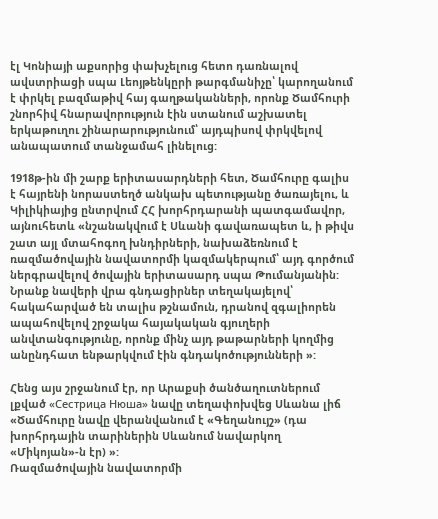էլ Կոնիայի աքսորից փախչելուց հետո դառնալով ավստրիացի սպա Լեոյթենկըրի թարգմանիչը՝ կարողանում է փրկել բազմաթիվ հայ գաղթականների, որոնք Ծամհուրի շնորհիվ հնարավորություն էին ստանում աշխատել երկաթուղու շինարարությունում՝ այդպիսով փրկվելով անապատում տանջամահ լինելուց:

1918թ-ին մի շարք երիտասարդների հետ, Ծամհուրը գալիս է հայրենի նորաստեղծ անկախ պետությանը ծառայելու, և Կիլիկիայից ընտրվում ՀՀ խորհրդարանի պատգամավոր, այնուհետև «նշանակվում է Սևանի գավառապետ և, ի թիվս շատ այլ մտահոգող խնդիրների, նախաձեռնում է ռազմածովային նավատորմի կազմակերպում՝ այդ գործում ներգրավելով ծովային երիտասարդ սպա Թումանյանին: Նրանք նավերի վրա գնդացիրներ տեղակայելով՝ հակահարված են տալիս թշնամուն, դրանով զգալիորեն ապահովելով շրջակա հայակական գյուղերի անվտանգությունը, որոնք մինչ այդ թաթարների կողմից անընդհատ ենթարկվում էին գնդակոծությունների »:

Հենց այս շրջանում էր, որ Արաքսի ծանծաղուտներում լքված «Сестрица Нюша» նավը տեղափոխվեց Սևանա լիճ «Ծամհուրը նավը վերանվանում է «Գեղանույշ» (դա խորհրդային տարիներին Սևանում նավարկող «Միկոյան»-ն էր) »:
Ռազմածովային նավատորմի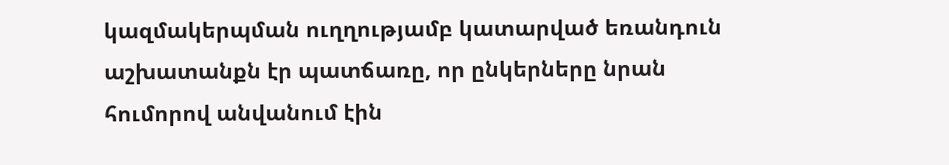կազմակերպման ուղղությամբ կատարված եռանդուն աշխատանքն էր պատճառը, որ ընկերները նրան հումորով անվանում էին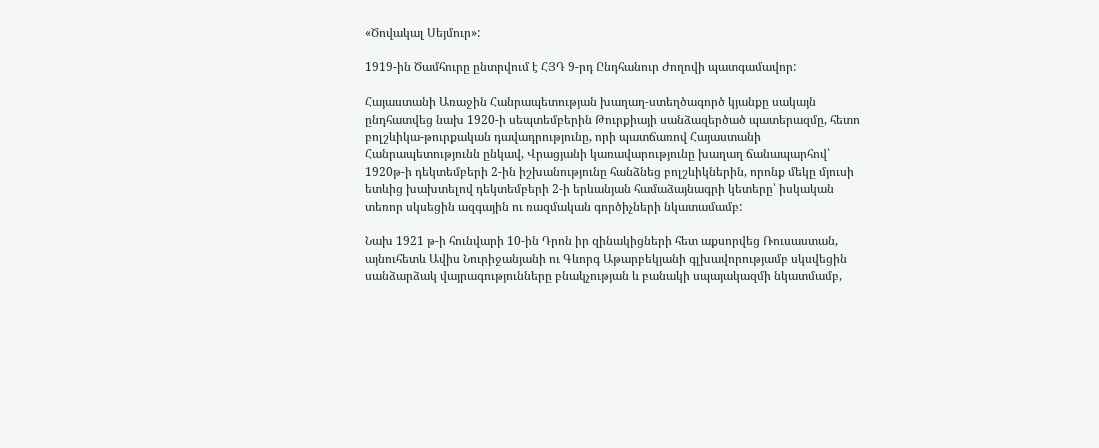«Ծովակալ Սեյմուր»:

1919-ին Ծամհուրը ընտրվում է ՀՅԴ 9-րդ Ընդհանուր Ժողովի պատգամավոր:

Հայաստանի Առաջին Հանրապետության խաղաղ-ստեղծագործ կյանքը սակայն ընդհատվեց նախ 1920-ի սեպտեմբերին Թուրքիայի սանձազերծած պատերազմը, հետո բոլշևիկա-թուրքական դավադրությունը, որի պատճառով Հայաստանի Հանրապետությունն ընկավ, Վրացյանի կառավարությունը խաղաղ ճանապարհով՝ 1920թ-ի դեկտեմբերի 2-ին իշխանությունը հանձնեց բոլշևիկներին, որոնք մեկը մյուսի ետևից խախտելով դեկտեմբերի 2-ի երևանյան համաձայնագրի կետերը՝ իսկական տեռոր սկսեցին ազգային ու ռազմական գործիչների նկատամամբ:

Նախ 1921 թ-ի հունվարի 10-ին Դրոն իր զինակիցների հետ աքսորվեց Ռուսաստան, այնուհետև Ավիս Նուրիջանյանի ու Գևորգ Աթարբեկյանի գլխավորությամբ սկսվեցին սանձարձակ վայրագությունները բնակչության և բանակի սպայակազմի նկատմամբ,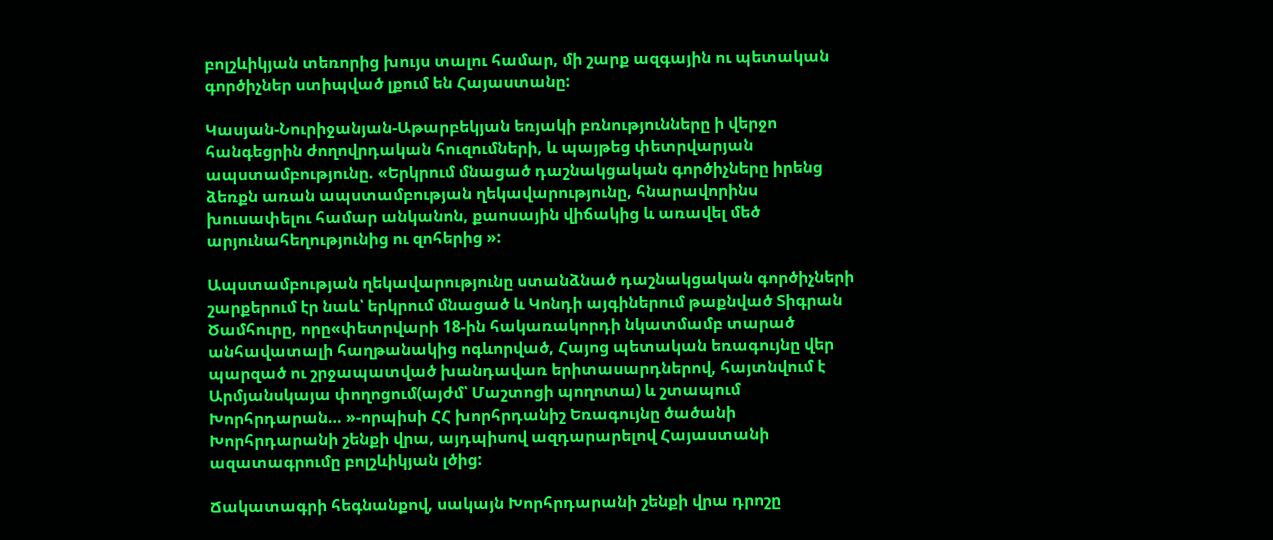բոլշևիկյան տեռորից խույս տալու համար, մի շարք ազգային ու պետական գործիչներ ստիպված լքում են Հայաստանը:

Կասյան-Նուրիջանյան-Աթարբեկյան եռյակի բռնությունները ի վերջո հանգեցրին ժողովրդական հուզումների, և պայթեց փետրվարյան ապստամբությունը. «Երկրում մնացած դաշնակցական գործիչները իրենց ձեռքն առան ապստամբության ղեկավարությունը, հնարավորինս խուսափելու համար անկանոն, քաոսային վիճակից և առավել մեծ արյունահեղությունից ու զոհերից »:

Ապստամբության ղեկավարությունը ստանձնած դաշնակցական գործիչների շարքերում էր նաև՝ երկրում մնացած և Կոնդի այգիներում թաքնված Տիգրան Ծամհուրը, որը«փետրվարի 18-ին հակառակորդի նկատմամբ տարած անհավատալի հաղթանակից ոգևորված, Հայոց պետական եռագույնը վեր պարզած ու շրջապատված խանդավառ երիտասարդներով, հայտնվում է Արմյանսկայա փողոցում(այժմ՝ Մաշտոցի պողոտա) և շտապում Խորհրդարան… »-որպիսի ՀՀ խորհրդանիշ Եռագույնը ծածանի Խորհրդարանի շենքի վրա, այդպիսով ազդարարելով Հայաստանի ազատագրումը բոլշևիկյան լծից:

Ճակատագրի հեգնանքով, սակայն Խորհրդարանի շենքի վրա դրոշը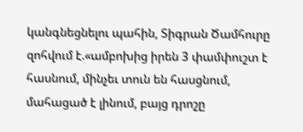կանգնեցնելու պահին, Տիգրան Ծամհուրը զոհվում է.«ամբոխից իրեն 3 փամփուշտ է հասնում, մինչեւ տուն են հասցնում, մահացած է լինում, բայց դրոշը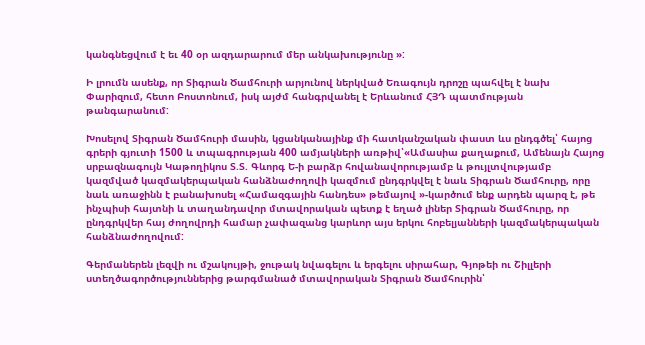կանգնեցվում է եւ 40 օր ազդարարում մեր անկախությունը »:

Ի լրումն ասենք, որ Տիգրան Ծամհուրի արյունով ներկված Եռագույն դրոշը պահվել է նախ Փարիզում, հետո Բոստոնում, իսկ այժմ հանգրվանել է Երևանում ՀՅԴ պատմության թանգարանում:

Խոսելով Տիգրան Ծամհուրի մասին, կցանկանայինք մի հատկանշական փաստ ևս ընդգծել՝ հայոց գրերի գյուտի 1500 և տպագրության 400 ամյակների առթիվ՝«Ամասիա քաղաքում, Ամենայն Հայոց սրբազնագույն Կաթողիկոս Տ.Տ. Գևորգ Ե-ի բարձր հովանավորությամբ և թույլտվությամբ կազմված կազմակերպական հանձնաժողովի կազմում ընդգրկվել է նաև Տիգրան Ծամհուրը, որը նաև առաջինն է բանախոսել «Համազգային հանդես» թեմայով »-կարծում ենք արդեն պարզ է, թե ինչպիսի հայտնի և տաղանդավոր մտավորական պետք է եղած լիներ Տիգրան Ծամհուրը, որ ընդգրկվեր հայ ժողովրդի համար չափազանց կարևոր այս երկու հոբելյանների կազմակերպական հանձնաժողովում:

Գերմաներեն լեզվի ու մշակույթի, ջութակ նվագելու և երգելու սիրահար, Գյոթեի ու Շիլլերի ստեղծագործություններից թարգմանած մտավորական Տիգրան Ծամհուրին՝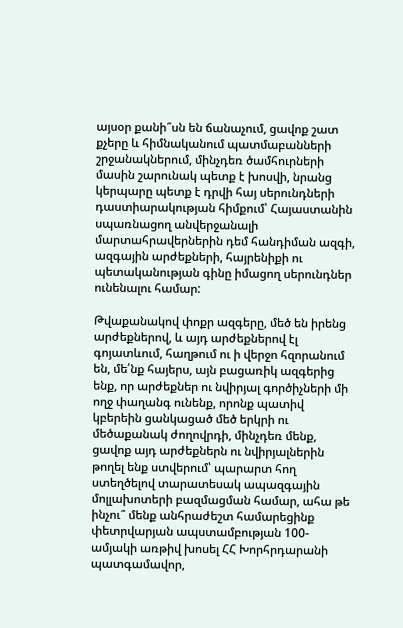այսօր քանի՞սն են ճանաչում, ցավոք շատ քչերը և հիմնականում պատմաբանների շրջանակներում, մինչդեռ ծամհուրների մասին շարունակ պետք է խոսվի, նրանց կերպարը պետք է դրվի հայ սերունդների դաստիարակության հիմքում՝ Հայաստանին սպառնացող անվերջանալի մարտահրավերներին դեմ հանդիման ազգի, ազգային արժեքների, հայրենիքի ու պետականության գինը իմացող սերունդներ ունենալու համար:

Թվաքանակով փոքր ազգերը, մեծ են իրենց արժեքներով, և այդ արժեքներով էլ գոյատևում, հաղթում ու ի վերջո հզորանում են, մե՛նք հայերս, այն բացառիկ ազգերից ենք, որ արժեքներ ու նվիրյալ գործիչների մի ողջ փաղանգ ունենք, որոնք պատիվ կբերեին ցանկացած մեծ երկրի ու մեծաքանակ ժողովրդի, մինչդեռ մենք, ցավոք այդ արժեքներն ու նվիրյալներին թողել ենք ստվերում՝ պարարտ հող ստեղծելով տարատեսակ ապազգային մոլլախոտերի բազմացման համար, ահա թե ինչու՞ մենք անհրաժեշտ համարեցինք փետրվարյան ապստամբության 100-ամյակի առթիվ խոսել ՀՀ Խորհրդարանի պատգամավոր,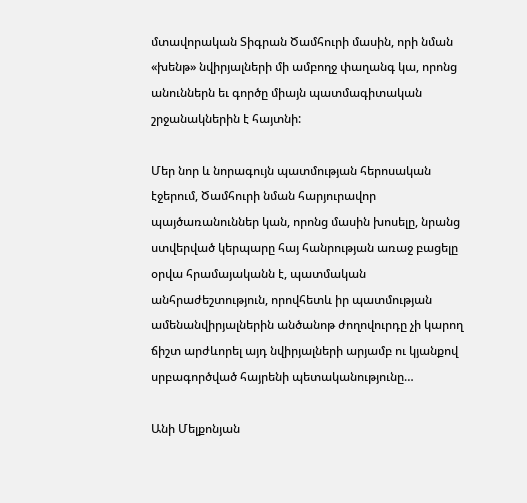մտավորական Տիգրան Ծամհուրի մասին, որի նման «խենթ» նվիրյալների մի ամբողջ փաղանգ կա, որոնց անուններն եւ գործը միայն պատմագիտական շրջանակներին է հայտնի:

Մեր նոր և նորագույն պատմության հերոսական էջերում, Ծամհուրի նման հարյուրավոր պայծառանուններ կան, որոնց մասին խոսելը, նրանց ստվերված կերպարը հայ հանրության առաջ բացելը օրվա հրամայականն է, պատմական անհրաժեշտություն, որովհետև իր պատմության ամենանվիրյալներին անծանոթ ժողովուրդը չի կարող ճիշտ արժևորել այդ նվիրյալների արյամբ ու կյանքով սրբագործված հայրենի պետականությունը…

Անի Մելքոնյան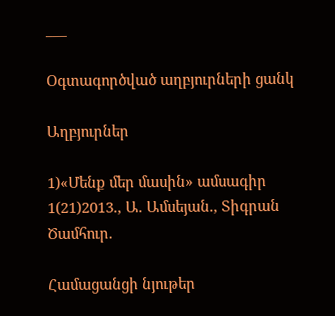___

Օգտագործված աղբյուրների ցանկ

Աղբյուրներ

1)«Մենք մեր մասին» ամսագիր 1(21)2013., Ա. Ամսեյան., Տիգրան Ծամհուր.

Համացանցի նյութեր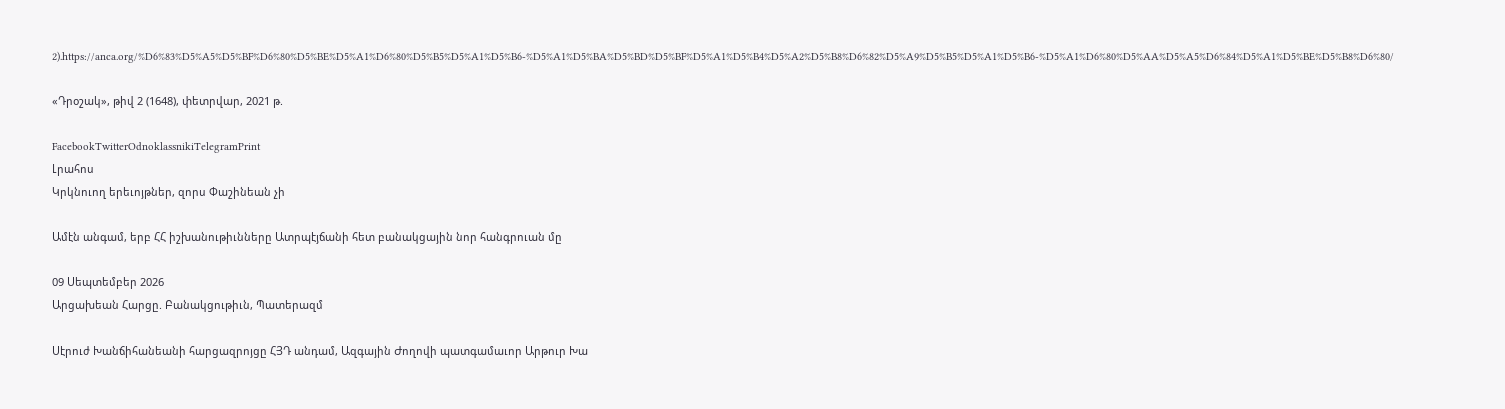2).https://anca.org/%D6%83%D5%A5%D5%BF%D6%80%D5%BE%D5%A1%D6%80%D5%B5%D5%A1%D5%B6-%D5%A1%D5%BA%D5%BD%D5%BF%D5%A1%D5%B4%D5%A2%D5%B8%D6%82%D5%A9%D5%B5%D5%A1%D5%B6-%D5%A1%D6%80%D5%AA%D5%A5%D6%84%D5%A1%D5%BE%D5%B8%D6%80/

«Դրօշակ», թիվ 2 (1648), փետրվար, 2021 թ.

FacebookTwitterOdnoklassnikiTelegramPrint
Լրահոս
Կրկնուող երեւոյթներ, զորս Փաշինեան չի

Ամէն անգամ, երբ ՀՀ իշխանութիւնները Ատրպէյճանի հետ բանակցային նոր հանգրուան մը

09 Սեպտեմբեր 2026
Արցախեան Հարցը. Բանակցութիւն, Պատերազմ

Սէրուժ Խանճիհանեանի հարցազրոյցը ՀՅԴ անդամ, Ազգային Ժողովի պատգամաւոր Արթուր Խա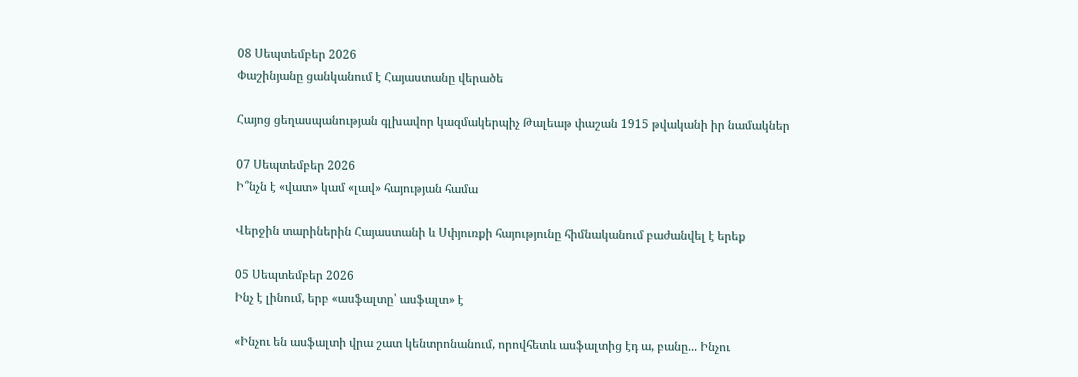08 Սեպտեմբեր 2026
Փաշինյանը ցանկանում է Հայաստանը վերածե

Հայոց ցեղասպանության գլխավոր կազմակերպիչ Թալեաթ փաշան 1915 թվականի իր նամակներ

07 Սեպտեմբեր 2026
Ի՞նչն է «վատ» կամ «լավ» հայության համա

Վերջին տարիներին Հայաստանի և Սփյուռքի հայությունը հիմնականում բաժանվել է երեք

05 Սեպտեմբեր 2026
Ինչ է լինում, երբ «ասֆալտը՝ ասֆալտ» է

«Ինչու են ասֆալտի վրա շատ կենտրոնանում, որովհետև ասֆալտից էդ ա, բանը... Ինչու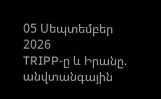05 Սեպտեմբեր 2026
TRIPP-ը և Իրանը. անվտանգային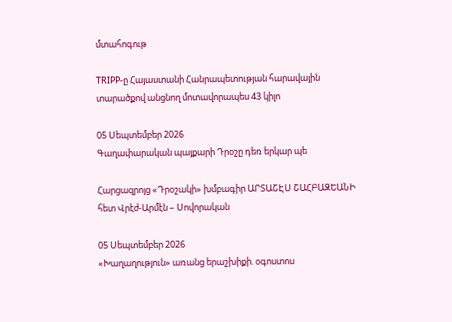մտահոգութ

TRIPP-ը Հայաստանի Հանրապետության հարավային տարածքով անցնող մոտավորապես 43 կիլո

05 Սեպտեմբեր 2026
Գաղափարական պայքարի Դրօշը դեռ երկար պե

Հարցազրոյց «Դրօշակի» խմբագիր ԱՐՏԱՇԷՍ ՇԱՀԲԱԶԵԱՆԻ հետ Վրէժ-Արմէն – Սովորական

05 Սեպտեմբեր 2026
«Խաղաղություն» առանց երաշխիքի. օգոստոս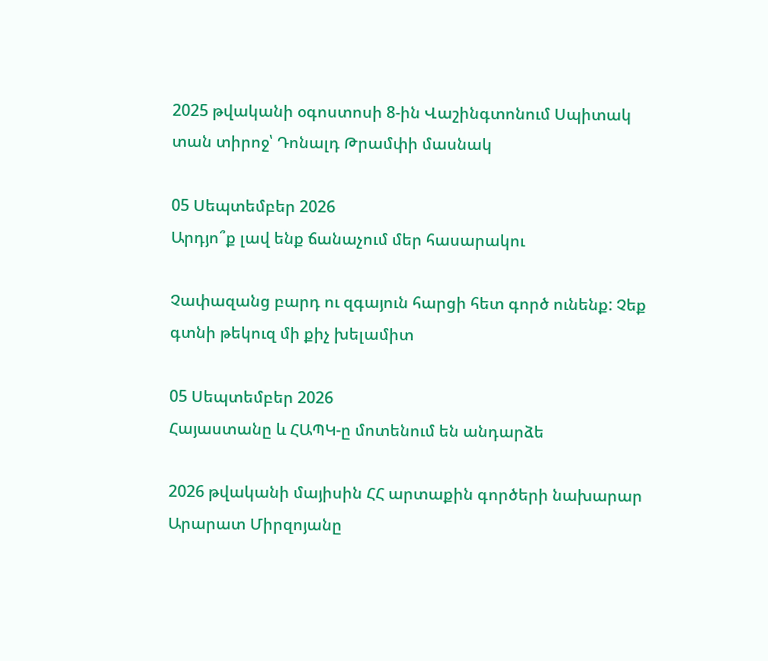2025 թվականի օգոստոսի 8-ին Վաշինգտոնում Սպիտակ տան տիրոջ՝ Դոնալդ Թրամփի մասնակ

05 Սեպտեմբեր 2026
Արդյո՞ք լավ ենք ճանաչում մեր հասարակու

Չափազանց բարդ ու զգայուն հարցի հետ գործ ունենք: Չեք գտնի թեկուզ մի քիչ խելամիտ

05 Սեպտեմբեր 2026
Հայաստանը և ՀԱՊԿ-ը մոտենում են անդարձե

2026 թվականի մայիսին ՀՀ արտաքին գործերի նախարար Արարատ Միրզոյանը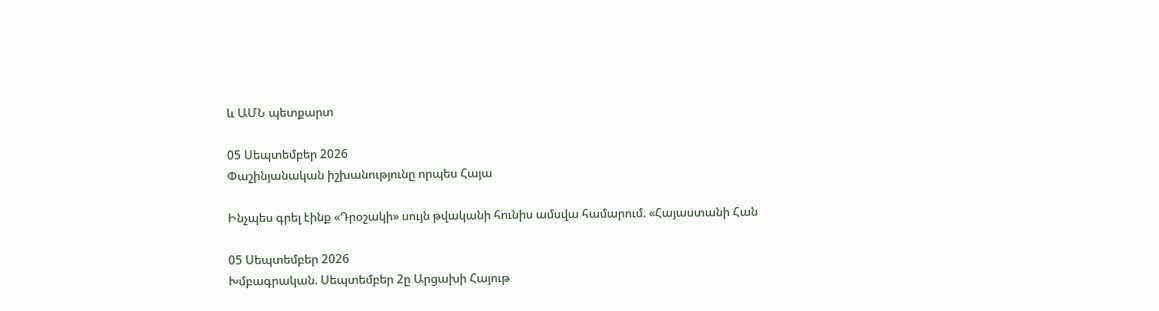և ԱՄՆ պետքարտ

05 Սեպտեմբեր 2026
Փաշինյանական իշխանությունը որպես Հայա

Ինչպես գրել էինք «Դրօշակի» սույն թվականի հունիս ամսվա համարում. «Հայաստանի Հան

05 Սեպտեմբեր 2026
Խմբագրական. Սեպտեմբեր 2ը Արցախի Հայութ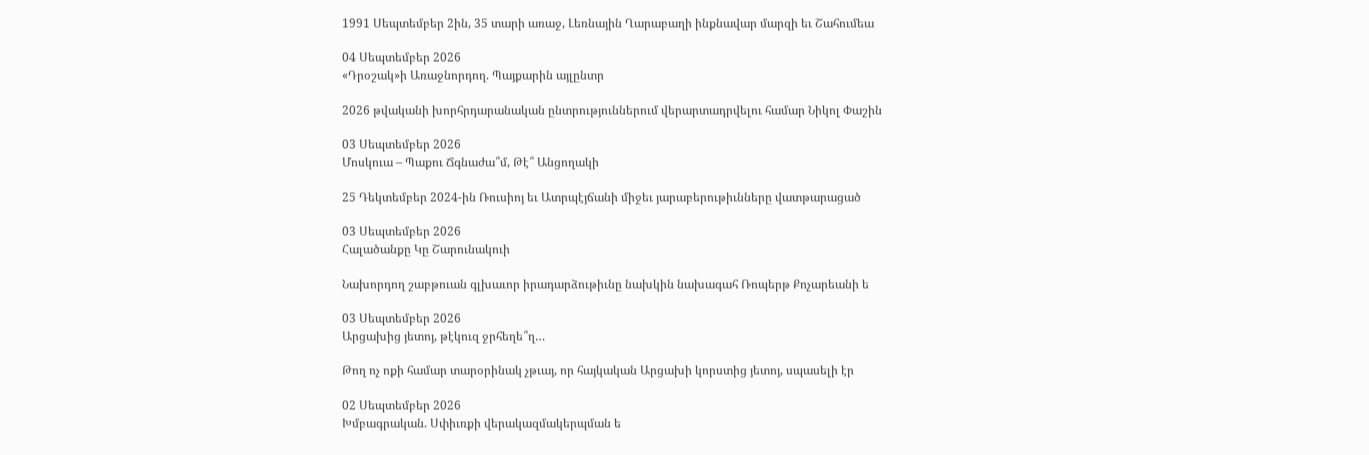1991 Սեպտեմբեր 2ին, 35 տարի առաջ, Լեռնային Ղարաբաղի ինքնավար մարզի եւ Շահումեա

04 Սեպտեմբեր 2026
«Դրօշակ»ի Առաջնորդող. Պայքարին այլընտր

2026 թվականի խորհրդարանական ընտրություններում վերարտադրվելու համար Նիկոլ Փաշին

03 Սեպտեմբեր 2026
Մոսկուա – Պաքու Ճգնաժա՞մ, Թէ՞ Անցողակի

25 Դեկտեմբեր 2024-ին Ռուսիոյ եւ Ատրպէյճանի միջեւ յարաբերութիւնները վատթարացած

03 Սեպտեմբեր 2026
Հալածանքը Կը Շարունակուի

Նախորդող շաբթուան գլխաւոր իրադարձութիւնը նախկին նախագահ Ռոպերթ Քոչարեանի ե

03 Սեպտեմբեր 2026
Արցախից յետոյ, թէկուզ ջրհեղե՞ղ…

Թող ոչ ոքի համար տարօրինակ չթւայ, որ հայկական Արցախի կորստից յետոյ, սպասելի էր

02 Սեպտեմբեր 2026
Խմբագրական. Սփիւռքի վերակազմակերպման ե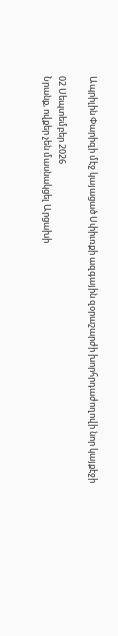Ապրիլին Փարիզի մէջ կայացած Սփիւռքի ազգային զօրաշարժի խորհրդաժողովի նոր կայքէջի

02 Սեպտեմբեր 2026
Նրանք, ովքեր չեն մասնակցել Արցախի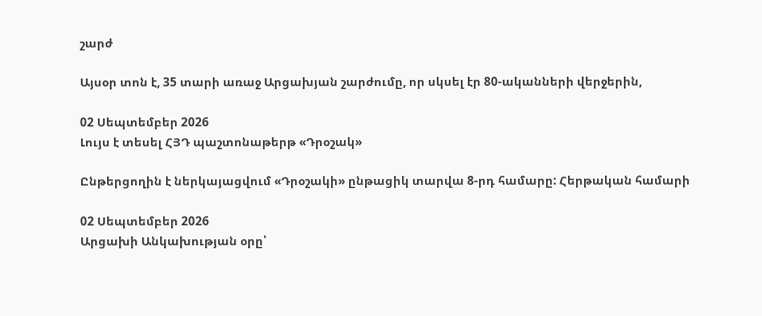շարժ

Այսօր տոն է, 35 տարի առաջ Արցախյան շարժումը, որ սկսել էր 80-ականների վերջերին,

02 Սեպտեմբեր 2026
Լույս է տեսել ՀՅԴ պաշտոնաթերթ «Դրօշակ»

Ընթերցողին է ներկայացվում «Դրօշակի» ընթացիկ տարվա 8-րդ համարը: Հերթական համարի

02 Սեպտեմբեր 2026
Արցախի Անկախության օրը՝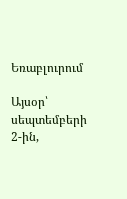Եռաբլուրում

Այսօր՝ սեպտեմբերի 2-ին,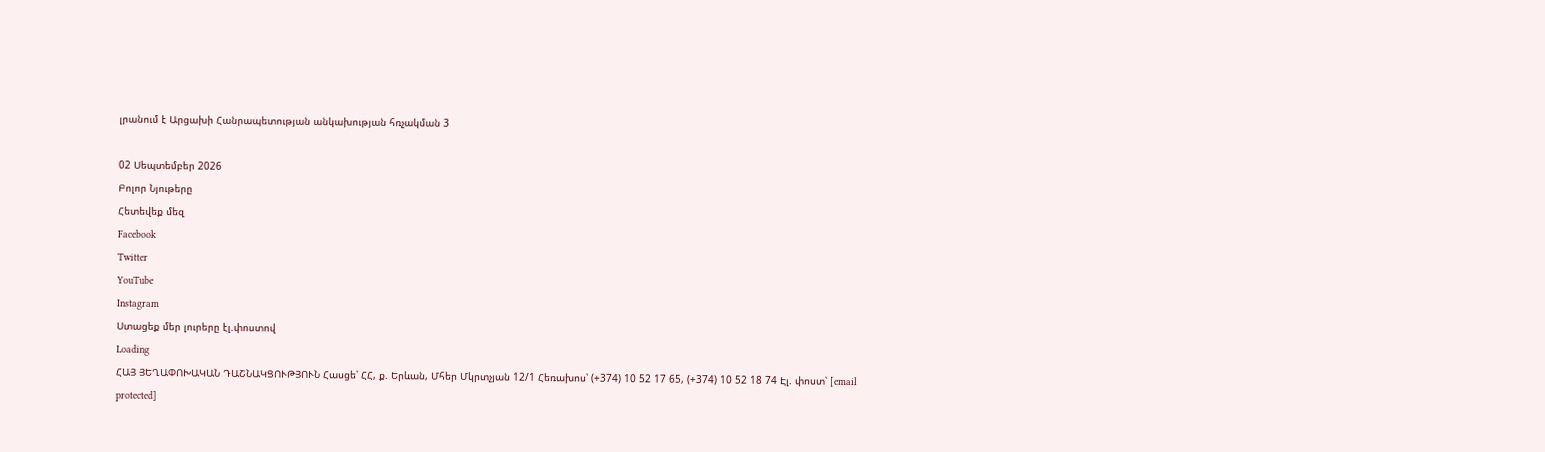լրանում է Արցախի Հանրապետության անկախության հռչակման 3

02 Սեպտեմբեր 2026
Բոլոր Նյութերը
Հետեվեք մեզ
Facebook
Twitter
YouTube
Instagram
Ստացեք մեր լուրերը էլ.փոստով
Loading
ՀԱՅ ՅԵՂԱՓՈԽԱԿԱՆ ԴԱՇՆԱԿՑՈՒԹՅՈՒՆ Հասցե՝ ՀՀ, ք. Երևան, Մհեր Մկրտչյան 12/1 Հեռախոս՝ (+374) 10 52 17 65, (+374) 10 52 18 74 Էլ. փոստ՝ [email protected]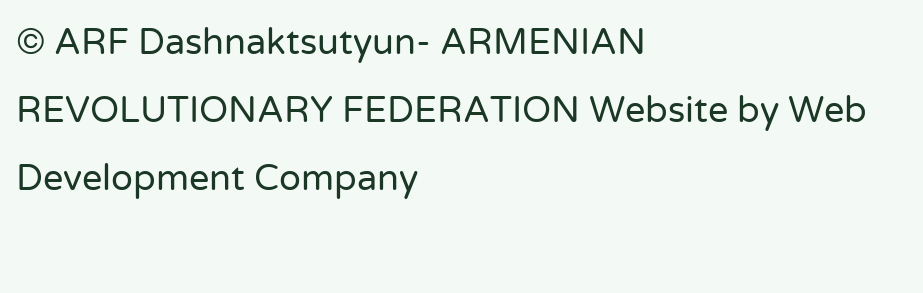© ARF Dashnaktsutyun- ARMENIAN REVOLUTIONARY FEDERATION Website by Web Development Company